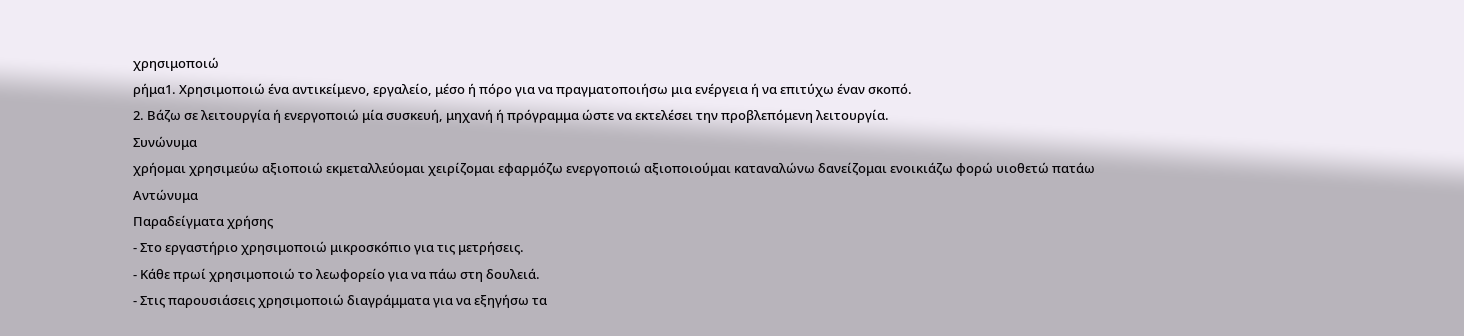χρησιμοποιώ
ρήμα1. Χρησιμοποιώ ένα αντικείμενο, εργαλείο, μέσο ή πόρο για να πραγματοποιήσω μια ενέργεια ή να επιτύχω έναν σκοπό.
2. Βάζω σε λειτουργία ή ενεργοποιώ μία συσκευή, μηχανή ή πρόγραμμα ώστε να εκτελέσει την προβλεπόμενη λειτουργία.
Συνώνυμα
χρήομαι χρησιμεύω αξιοποιώ εκμεταλλεύομαι χειρίζομαι εφαρμόζω ενεργοποιώ αξιοποιούμαι καταναλώνω δανείζομαι ενοικιάζω φορώ υιοθετώ πατάω
Αντώνυμα
Παραδείγματα χρήσης
- Στο εργαστήριο χρησιμοποιώ μικροσκόπιο για τις μετρήσεις.
- Κάθε πρωί χρησιμοποιώ το λεωφορείο για να πάω στη δουλειά.
- Στις παρουσιάσεις χρησιμοποιώ διαγράμματα για να εξηγήσω τα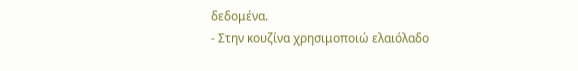δεδομένα.
- Στην κουζίνα χρησιμοποιώ ελαιόλαδο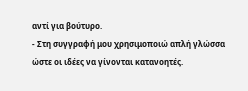αντί για βούτυρο.
- Στη συγγραφή μου χρησιμοποιώ απλή γλώσσα ώστε οι ιδέες να γίνονται κατανοητές.